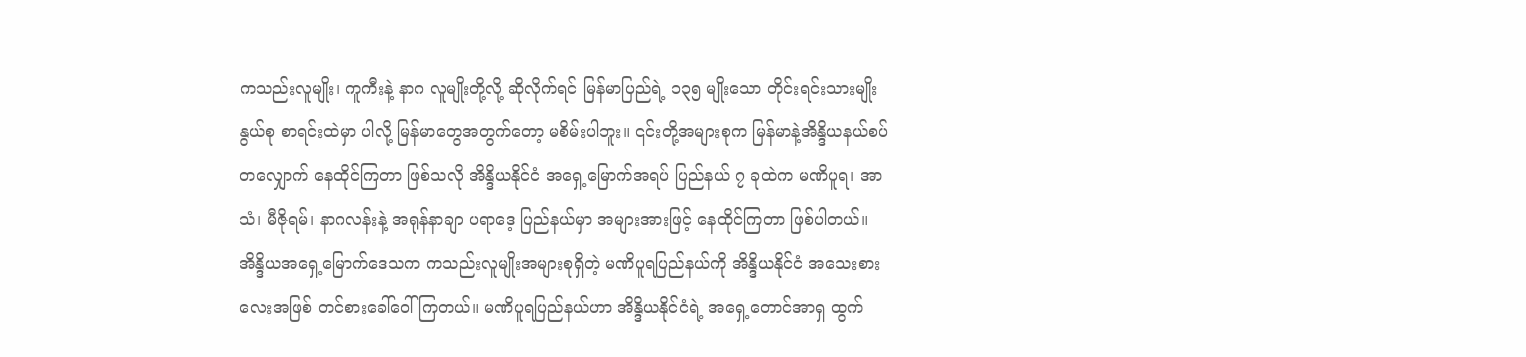ကသည်းလူမျိုး၊ ကူကီးနဲ့ နာဂ လူမျိုးတို့လို့ ဆိုလိုက်ရင် မြန်မာပြည်ရဲ့ ၁၃၅ မျိုးသော တိုင်းရင်းသားမျိုးနွယ်စု စာရင်းထဲမှာ ပါလို့ မြန်မာတွေအတွက်တော့ မစိမ်းပါဘူး။ ၎င်းတို့အများစုက မြန်မာနဲ့အိန္ဒိယနယ်စပ်တလျှောက် နေထိုင်ကြတာ ဖြစ်သလို အိန္ဒိယနိုင်ငံ အရှေ့မြောက်အရပ် ပြည်နယ် ၇ ခုထဲက မဏိပူရ၊ အာသံ၊ မီဇိုရမ်၊ နာဂလန်းနဲ့ အရုန်နာချာ ပရာဒေ့ ပြည်နယ်မှာ အများအားဖြင့် နေထိုင်ကြတာ ဖြစ်ပါတယ်။
အိန္ဒိယအရှေ့မြောက်ဒေသက ကသည်းလူမျိုးအများစုရှိတဲ့ မဏိပူရပြည်နယ်ကို အိန္ဒိယနိုင်ငံ အသေးစား လေးအဖြစ် တင်စားခေါ်ဝေါ်ကြတယ်။ မဏိပူရပြည်နယ်ဟာ အိန္ဒိယနိုင်ငံရဲ့ အရှေ့တောင်အာရှ ထွက်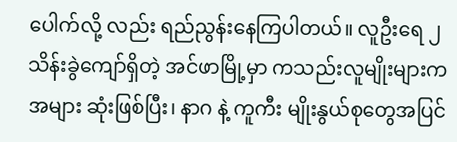ပေါက်လို့ လည်း ရည်ညွန်းနေကြပါတယ်။ လူဦးရေ ၂ သိန်းခွဲကျော်ရှိတဲ့ အင်ဖာမြို့မှာ ကသည်းလူမျိုးများက အများ ဆုံးဖြစ်ပြီး၊ နာဂ နဲ့ ကူကီး မျိုးနွယ်စုတွေအပြင်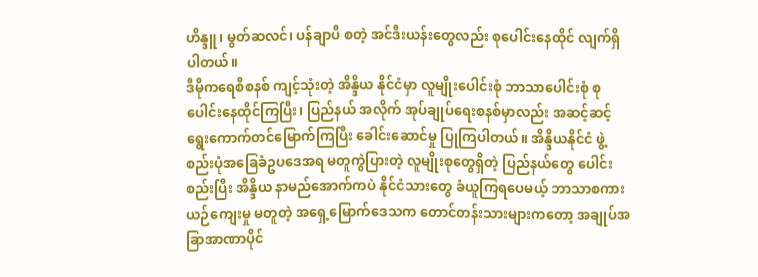ဟိန္ဒူ၊ မွတ်ဆလင်၊ ပန်ချာပီ စတဲ့ အင်ဒီးယန်းတွေလည်း စုပေါင်းနေထိုင် လျက်ရှိပါတယ်။
ဒီမိုကရေစီစနစ် ကျင့်သုံးတဲ့ အိန္ဒိယ နိုင်ငံမှာ လူမျိုးပေါင်းစုံ ဘာသာပေါင်းစုံ စုပေါင်းနေထိုင်ကြပြီး၊ ပြည်နယ် အလိုက် အုပ်ချုပ်ရေးစနစ်မှာလည်း အဆင့်ဆင့် ရွေးကောက်တင်မြောက်ကြပြီး ခေါင်းဆောင်မှု ပြုကြပါတယ်။ အိန္ဒိယနိုင်ငံ ဖွဲ့စည်းပုံအခြေခံဥပဒေအရ မတူကွဲပြားတဲ့ လူမျိုးစုတွေရှိတဲ့ ပြည်နယ်တွေ ပေါင်းစည်းပြီး အိန္ဒိယ နာမည်အောက်ကပဲ နိုင်ငံသားတွေ ခံယူကြရပေမယ့် ဘာသာစကား ယဉ်ကျေးမှု မတူတဲ့ အရှေ့မြောက်ဒေသက တောင်တန်းသားများကတော့ အချုပ်အခြာအာဏာပိုင်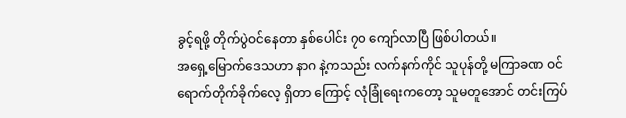ခွင့်ရဖို့ တိုက်ပွဲဝင်နေတာ နှစ်ပေါင်း ၇၀ ကျော်လာပြီ ဖြစ်ပါတယ်။
အရှေ့မြောက်ဒေသဟာ နာဂ နဲ့ကသည်း လက်နက်ကိုင် သူပုန်တို့ မကြာခဏ ဝင်ရောက်တိုက်ခိုက်လေ့ ရှိတာ ကြောင့် လုံခြုံရေးကတော့ သူမတူအောင် တင်းကြပ်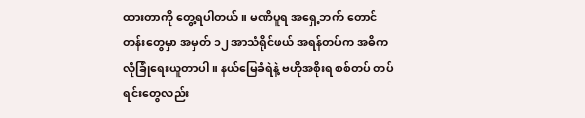ထားတာကို တွေ့ရပါတယ်။ မဏိပူရ အရှေ့ဘက် တောင်တန်းတွေမှာ အမှတ် ၁၂ အာသံရိုင်ဖယ် အရန်တပ်က အဓိက လုံခြုံရေးယူတာပါ။ နယ်မြေခံရဲနဲ့ ဗဟိုအစိုးရ စစ်တပ် တပ်ရင်းတွေလည်း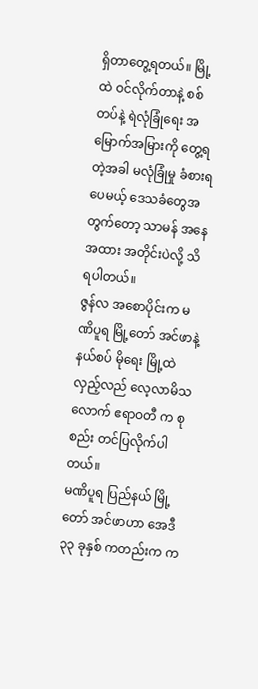ရှိတာတွေ့ရတယ်။ မြို့ထဲ ဝင်လိုက်တာနဲ့ စစ်တပ်နဲ့ ရဲလုံခြုံရေး အမြောက်အမြားကို တွေ့ရတဲ့အခါ မလုံခြုံမှု ခံစားရပေမယ့် ဒေသခံတွေအတွက်တော့ သာမန် အနေအထား အတိုင်းပဲလို့ သိရပါတယ်။
ဇွန်လ အစောပိုင်းက မဏိပူရ မြို့တော် အင်ဖာနဲ့ နယ်စပ် မိုရေး မြို့ထဲ လှည့်လည် လေ့လာမိသလောက် ဧရာဝတီ က စုစည်း တင်ပြလိုက်ပါတယ်။
မဏိပူရ ပြည်နယ် မြို့တော် အင်ဖာဟာ အေဒီ ၃၃ ခုနှစ် ကတည်းက က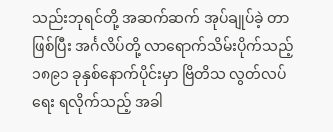သည်းဘုရင်တို့ အဆက်ဆက် အုပ်ချုပ်ခဲ့ တာဖြစ်ပြီး အင်္ဂလိပ်တို့ လာရောက်သိမ်းပိုက်သည့် ၁၈၉၁ ခုနှစ်နောက်ပိုင်းမှာ ဗြိတိသ လွတ်လပ်ရေး ရလိုက်သည့် အခါ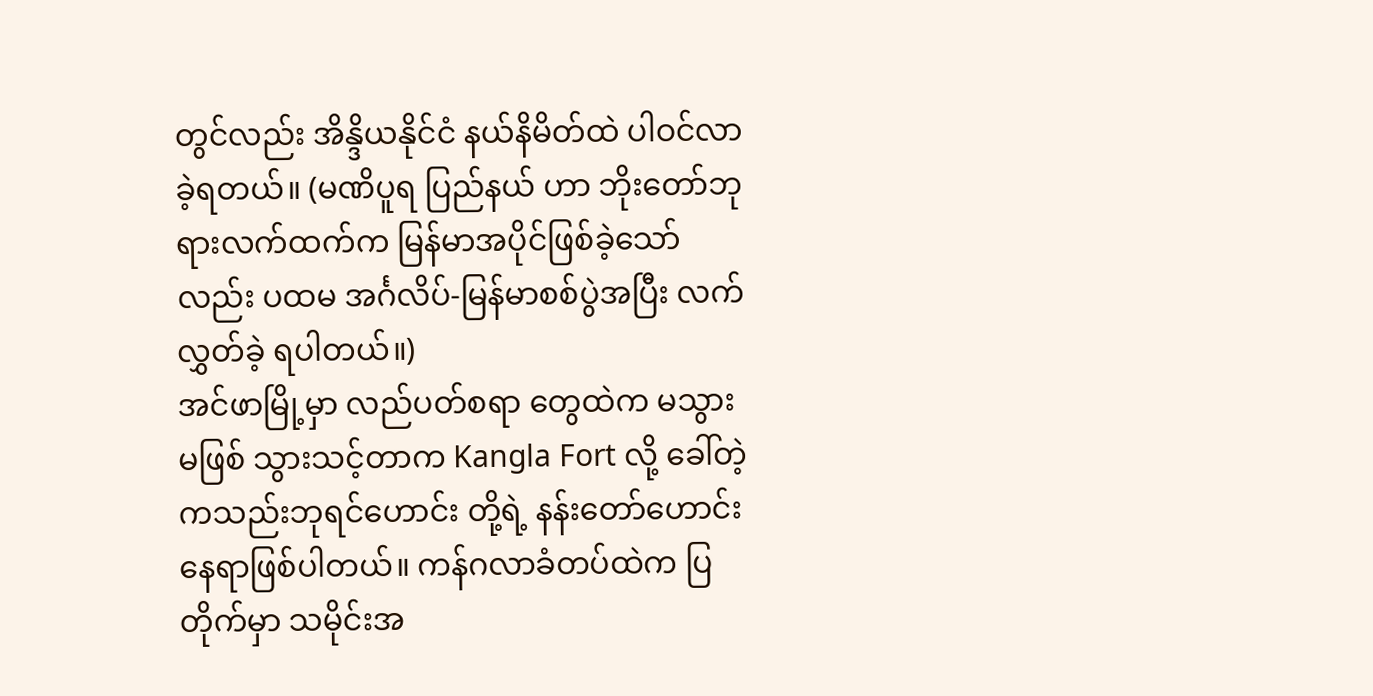တွင်လည်း အိန္ဒိယနိုင်ငံ နယ်နိမိတ်ထဲ ပါဝင်လာခဲ့ရတယ်။ (မဏိပူရ ပြည်နယ် ဟာ ဘိုးတော်ဘုရားလက်ထက်က မြန်မာအပိုင်ဖြစ်ခဲ့သော်လည်း ပထမ အင်္ဂလိပ်-မြန်မာစစ်ပွဲအပြီး လက်လွှတ်ခဲ့ ရပါတယ်။)
အင်ဖာမြို့မှာ လည်ပတ်စရာ တွေထဲက မသွားမဖြစ် သွားသင့်တာက Kangla Fort လို့ ခေါ်တဲ့ ကသည်းဘုရင်ဟောင်း တို့ရဲ့ နန်းတော်ဟောင်း နေရာဖြစ်ပါတယ်။ ကန်ဂလာခံတပ်ထဲက ပြတိုက်မှာ သမိုင်းအ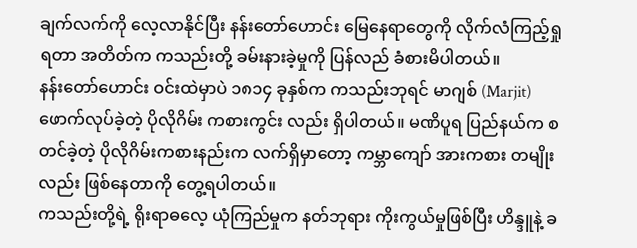ချက်လက်ကို လေ့လာနိုင်ပြီး နန်းတော်ဟောင်း မြေနေရာတွေကို လိုက်လံကြည့်ရှုရတာ အတိတ်က ကသည်းတို့ ခမ်းနားခဲ့မှုကို ပြန်လည် ခံစားမိပါတယ်။
နန်းတော်ဟောင်း ဝင်းထဲမှာပဲ ၁၈၁၄ ခုနှစ်က ကသည်းဘုရင် မာဂျစ် (Marjit) ဖောက်လုပ်ခဲ့တဲ့ ပိုလိုဂိမ်း ကစားကွင်း လည်း ရှိပါတယ်။ မဏိပူရ ပြည်နယ်က စတင်ခဲ့တဲ့ ပိုလိုဂိမ်းကစားနည်းက လက်ရှိမှာတော့ ကမ္ဘာကျော် အားကစား တမျိုးလည်း ဖြစ်နေတာကို တွေ့ရပါတယ်။
ကသည်းတို့ရဲ့ ရိုးရာဓလေ့ ယုံကြည်မှုက နတ်ဘုရား ကိုးကွယ်မှုဖြစ်ပြီး ဟိန္ဒူနဲ့ ခ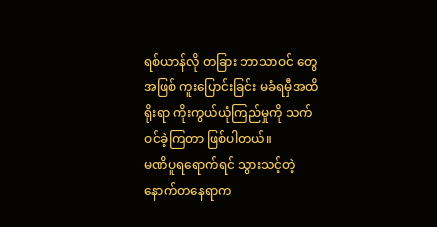ရစ်ယာန်လို တခြား ဘာသာဝင် တွေအဖြစ် ကူးပြောင်းခြင်း မခံရမှီအထိ ရိုးရာ ကိုးကွယ်ယုံကြည်မှုကို သက်ဝင်ခဲ့ကြတာ ဖြစ်ပါတယ်။
မဏိပူရရောက်ရင် သွားသင့်တဲ့ နောက်တနေရာက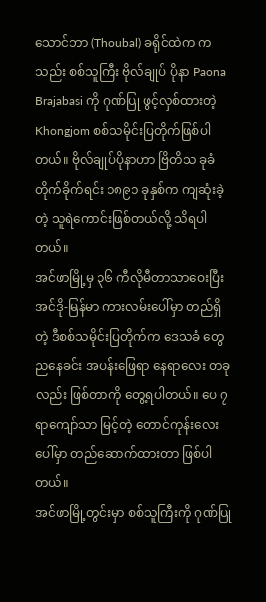သောင်ဘာ (Thoubal) ခရိုင်ထဲက ကသည်း စစ်သူကြီး ဗိုလ်ချုပ် ပိုနာ Paona Brajabasi ကို ဂုဏ်ပြု ဖွင့်လှစ်ထားတဲ့ Khongjom စစ်သမိုင်းပြတိုက်ဖြစ်ပါတယ်။ ဗိုလ်ချုပ်ပိုနာဟာ ဗြိတိသ ခုခံ တိုက်ခိုက်ရင်း ၁၈၉၁ ခုနှစ်က ကျဆုံးခဲ့တဲ့ သူရဲကောင်းဖြစ်တယ်လို့ သိရပါတယ်။
အင်ဖာမြို့မှ ၃၆ ကီလိုမီတာသာဝေးပြီး အင်ဒို-မြန်မာ ကားလမ်းပေါ်မှာ တည်ရှိတဲ့ ဒီစစ်သမိုင်းပြတိုက်က ဒေသခံ တွေ ညနေခင်း အပန်းဖြေရာ နေရာလေး တခုလည်း ဖြစ်တာကို တွေ့ရပါတယ်။ ပေ ၇ ရာကျော်သာ မြင့်တဲ့ တောင်ကုန်းလေးပေါ်မှာ တည်ဆောက်ထားတာ ဖြစ်ပါတယ်။
အင်ဖာမြို့တွင်းမှာ စစ်သူကြီးကို ဂုဏ်ပြု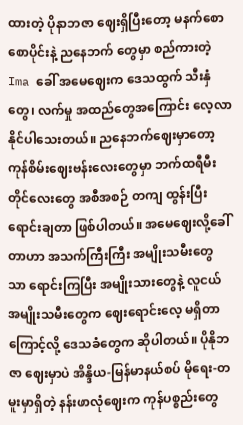ထားတဲ့ ပိုနာဘဇာ ဈေးရှိပြီးတော့ မနက်စောစောပိုင်းနဲ့ ညနေဘက် တွေမှာ စည်ကားတဲ့ Ima ခေါ် အမေဈေးက ဒေသထွက် သီးနှံတွေ၊ လက်မှု အထည်တွေအကြောင်း လေ့လာ နိုင်ပါသေးတယ်။ ညနေဘက်ဈေးမှာတော့ ကုန်စိမ်းဈေးဗန်းလေးတွေမှာ ဘက်ထရီမီးတိုင်လေးတွေ အစီအစဉ် တကျ ထွန်းပြီး ရောင်းချတာ ဖြစ်ပါတယ်။ အမေဈေးလို့ခေါ်တာဟာ အသက်ကြီးကြီး အမျိုးသမီးတွေ သာ ရောင်းကြပြီး အမျိုးသားတွေနဲ့ လူငယ်အမျိုးသမီးတွေက ဈေးရောင်းလေ့ မရှိတာကြောင့်လို့ ဒေသခံတွေက ဆိုပါတယ်။ ပိုနိုဘဇာ ဈေးမှာပဲ အိန္ဒိယ-မြန်မာနယ်စပ် မိုရေး-တမူးမှာရှိတဲ့ နန်းဖာလုံဈေးက ကုန်ပစ္စည်းတွေ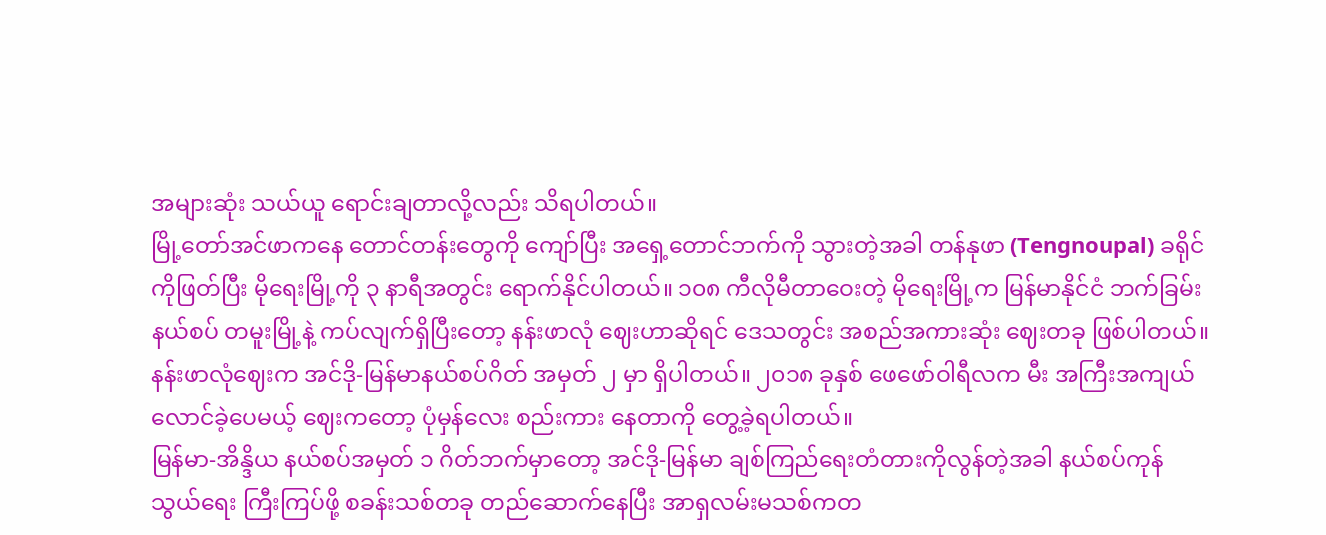အများဆုံး သယ်ယူ ရောင်းချတာလို့လည်း သိရပါတယ်။
မြို့တော်အင်ဖာကနေ တောင်တန်းတွေကို ကျော်ပြီး အရှေ့တောင်ဘက်ကို သွားတဲ့အခါ တန်နုဖာ (Tengnoupal) ခရိုင်ကိုဖြတ်ပြီး မိုရေးမြို့ကို ၃ နာရီအတွင်း ရောက်နိုင်ပါတယ်။ ၁၀၈ ကီလိုမီတာဝေးတဲ့ မိုရေးမြို့က မြန်မာနိုင်ငံ ဘက်ခြမ်း နယ်စပ် တမူးမြို့နဲ့ ကပ်လျက်ရှိပြီးတော့ နန်းဖာလုံ ဈေးဟာဆိုရင် ဒေသတွင်း အစည်အကားဆုံး ဈေးတခု ဖြစ်ပါတယ်။
နန်းဖာလုံဈေးက အင်ဒို-မြန်မာနယ်စပ်ဂိတ် အမှတ် ၂ မှာ ရှိပါတယ်။ ၂၀၁၈ ခုနှစ် ဖေဖော်ဝါရီလက မီး အကြီးအကျယ် လောင်ခဲ့ပေမယ့် ဈေးကတော့ ပုံမှန်လေး စည်းကား နေတာကို တွေ့ခဲ့ရပါတယ်။
မြန်မာ-အိန္ဒိယ နယ်စပ်အမှတ် ၁ ဂိတ်ဘက်မှာတော့ အင်ဒို-မြန်မာ ချစ်ကြည်ရေးတံတားကိုလွန်တဲ့အခါ နယ်စပ်ကုန်သွယ်ရေး ကြီးကြပ်ဖို့ စခန်းသစ်တခု တည်ဆောက်နေပြီး အာရှလမ်းမသစ်ကတ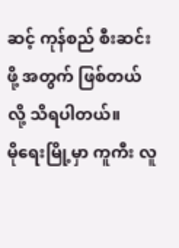ဆင့် ကုန်စည် စီးဆင်းဖို့ အတွက် ဖြစ်တယ်လို့ သိရပါတယ်။
မိုရေးမြို့မှာ ကူကီး လူ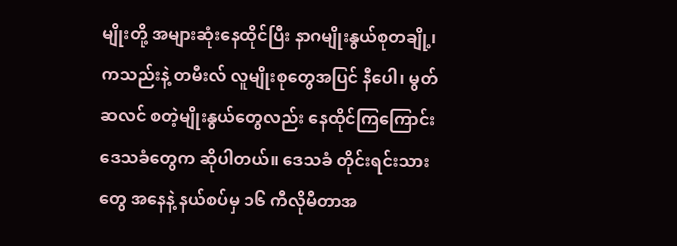မျိုးတို့ အများဆုံးနေထိုင်ပြီး နာဂမျိုးနွယ်စုတချို့၊ ကသည်းနဲ့ တမီးလ် လူမျိုးစုတွေအပြင် နီပေါ၊ မွတ်ဆလင် စတဲ့မျိုးနွယ်တွေလည်း နေထိုင်ကြကြောင်း ဒေသခံတွေက ဆိုပါတယ်။ ဒေသခံ တိုင်းရင်းသား တွေ အနေနဲ့ နယ်စပ်မှ ၁၆ ကီလိုမီတာအ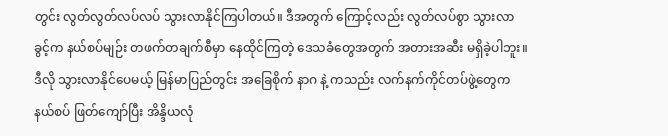တွင်း လွတ်လွတ်လပ်လပ် သွားလာနိုင်ကြပါတယ်။ ဒီအတွက် ကြောင့်လည်း လွတ်လပ်စွာ သွားလာခွင့်က နယ်စပ်မျဉ်း တဖက်တချက်စီမှာ နေထိုင်ကြတဲ့ ဒေသခံတွေအတွက် အတားအဆီး မရှိခဲ့ပါဘူး။
ဒီလို သွားလာနိုင်ပေမယ့် မြန်မာပြည်တွင်း အခြေစိုက် နာဂ နဲ့ ကသည်း လက်နက်ကိုင်တပ်ဖွဲ့တွေက နယ်စပ် ဖြတ်ကျော်ပြီး အိန္ဒိယလုံ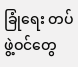ခြုံရေး တပ်ဖွဲ့ဝင်တွေ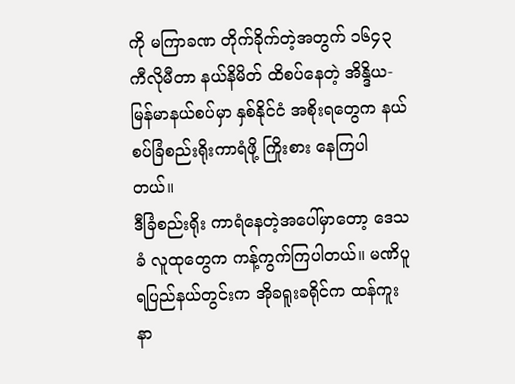ကို မကြာခဏ တိုက်ခိုက်တဲ့အတွက် ၁၆၄၃ ကီလိုမီတာ နယ်နိမိတ် ထိစပ်နေတဲ့ အိန္ဒိယ-မြန်မာနယ်စပ်မှာ နှစ်နိုင်ငံ အစိုးရတွေက နယ်စပ်ခြံစည်းရိုးကာရံဖို့ ကြိုးစား နေကြပါတယ်။
ဒီခြံစည်းရိုး ကာရံနေတဲ့အပေါ်မှာတော့ ဒေသခံ လူထုတွေက ကန့်ကွက်ကြပါတယ်။ မဏိပူရပြည်နယ်တွင်းက အိုခရူးခရိုင်က ထန်ကူးနာ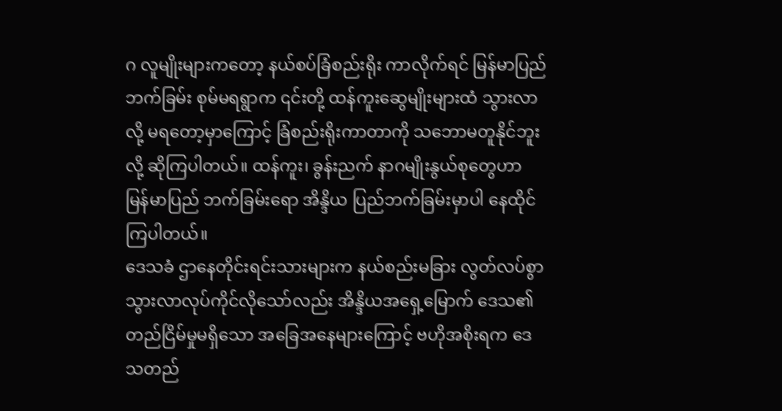ဂ လူမျိုးများကတော့ နယ်စပ်ခြံစည်းရိုး ကာလိုက်ရင် မြန်မာပြည်ဘက်ခြမ်း စုမ်မရရွာက ၎င်းတို့ ထန်ကူးဆွေမျိုးများထံ သွားလာလို့ မရတော့မှာကြောင့် ခြံစည်းရိုးကာတာကို သဘောမတူနိုင်ဘူးလို့ ဆိုကြပါတယ်။ ထန်ကူး၊ ခွန်းညက် နာဂမျိုးနွယ်စုတွေဟာ မြန်မာပြည် ဘက်ခြမ်းရော အိန္ဒိယ ပြည်ဘက်ခြမ်းမှာပါ နေထိုင်ကြပါတယ်။
ဒေသခံ ဌာနေတိုင်းရင်းသားများက နယ်စည်းမခြား လွတ်လပ်စွာ သွားလာလုပ်ကိုင်လိုသော်လည်း အိန္ဒိယအရှေ့မြောက် ဒေသ၏ တည်ငြိမ်မှုမရှိသော အခြေအနေများကြောင့် ဗဟိုအစိုးရက ဒေသတည်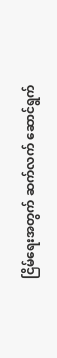ငြိမ်ရေးအတွက် ဆက်လက် ဆောင်ရွက်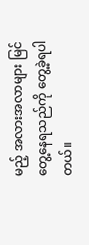မည့် အလားအလာများ မြင်တွေ့နေရသည်ကို တွေ့ခဲ့ရပါတယ်။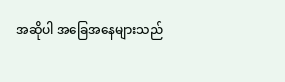အဆိုပါ အခြေအနေများသည်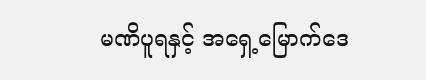မဏိပူရနှင့် အရှေ့မြောက်ဒေ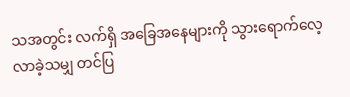သအတွင်း လက်ရှိ အခြေအနေများကို သွားရောက်လေ့လာခဲ့သမျှ တင်ပြ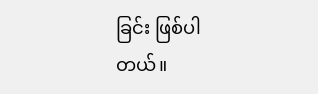ခြင်း ဖြစ်ပါတယ်။